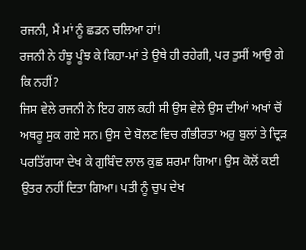ਰਜਨੀ, ਮੈਂ ਮਾਂ ਨੂੰ ਛਡਨ ਚਲਿਆ ਹਾਂ!
ਰਜਨੀ ਨੇ ਹੰਝੂ ਪੂੰਝ ਕੇ ਕਿਹਾ-ਮਾਂ ਤੇ ਉਥੇ ਹੀ ਰਹੇਗੀ, ਪਰ ਤੁਸੀਂ ਆਉ ਗੇ ਕਿ ਨਹੀਂ?
ਜਿਸ ਵੇਲੇ ਰਜਨੀ ਨੇ ਇਹ ਗਲ ਕਹੀ ਸੀ ਉਸ ਵੇਲੇ ਉਸ ਦੀਆਂ ਅਖਾਂ ਚੋਂ ਅਥਰੂ ਸੁਕ ਗਏ ਸਨ। ਉਸ ਦੇ ਬੋਲਣ ਵਿਚ ਗੰਭੀਰਤਾ ਅਰੁ ਬੁਲਾਂ ਤੇ ਦ੍ਰਿੜ ਪਰਤਿੱਗਯਾ ਦੇਖ ਕੇ ਗੁਬਿੰਦ ਲਾਲ ਕੁਛ ਸ਼ਰਮਾ ਗਿਆ। ਉਸ ਕੋਲੋਂ ਕਈ ਉਤਰ ਨਹੀਂ ਦਿਤਾ ਗਿਆ। ਪਤੀ ਨੂੰ ਚੁਪ ਦੇਖ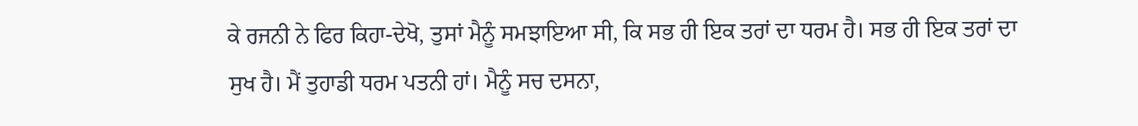ਕੇ ਰਜਨੀ ਨੇ ਫਿਰ ਕਿਹਾ-ਦੇਖੋ, ਤੁਸਾਂ ਮੈਨੂੰ ਸਮਝਾਇਆ ਸੀ, ਕਿ ਸਭ ਹੀ ਇਕ ਤਰਾਂ ਦਾ ਧਰਮ ਹੈ। ਸਭ ਹੀ ਇਕ ਤਰਾਂ ਦਾ ਸੁਖ ਹੈ। ਮੈਂ ਤੁਹਾਡੀ ਧਰਮ ਪਤਨੀ ਹਾਂ। ਮੈਨੂੰ ਸਚ ਦਸਨਾ,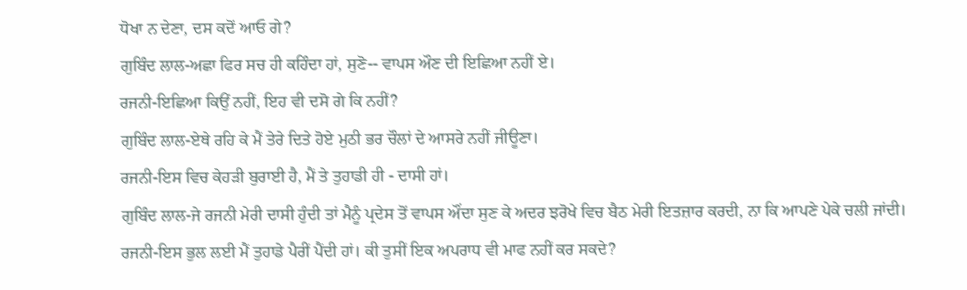ਧੋਖਾ ਨ ਦੇਣਾ, ਦਸ ਕਦੋਂ ਆਓ ਗੇ?
ਗੁਬਿੰਦ ਲਾਲ-ਅਛਾ ਫਿਰ ਸਚ ਹੀ ਕਹਿੰਦਾ ਹਾਂ, ਸੁਣੋ-- ਵਾਪਸ ਔਣ ਦੀ ਇਛਿਆ ਨਹੀਂ ਏ।
ਰਜਨੀ-ਇਛਿਆ ਕਿਉਂ ਨਹੀਂ, ਇਹ ਵੀ ਦਸੋ ਗੇ ਕਿ ਨਹੀਂ?
ਗੁਬਿੰਦ ਲਾਲ-ਏਥੇ ਰਹਿ ਕੇ ਮੈਂ ਤੇਰੇ ਦਿਤੇ ਹੋਏ ਮੁਠੀ ਭਰ ਚੌਲਾਂ ਦੇ ਆਸਰੇ ਨਹੀਂ ਜੀਊਣਾ।
ਰਜਨੀ-ਇਸ ਵਿਚ ਕੇਹੜੀ ਬੁਰਾਈ ਹੈ, ਮੈਂ ਤੇ ਤੁਹਾਡੀ ਹੀ - ਦਾਸੀ ਹਾਂ।
ਗੁਬਿੰਦ ਲਾਲ-ਜੇ ਰਜਨੀ ਮੇਰੀ ਦਾਸੀ ਹੁੰਦੀ ਤਾਂ ਮੈਨੂੰ ਪ੍ਰਦੇਸ ਤੋਂ ਵਾਪਸ ਔਂਦਾ ਸੁਣ ਕੇ ਅਦਰ ਝਰੋਖੇ ਵਿਚ ਬੈਠ ਮੇਰੀ ਇਤਜ਼ਾਰ ਕਰਦੀ, ਨਾ ਕਿ ਆਪਣੇ ਪੇਕੇ ਚਲੀ ਜਾਂਦੀ।
ਰਜਨੀ-ਇਸ ਭੁਲ ਲਈ ਮੈਂ ਤੁਹਾਡੇ ਪੈਰੀਂ ਪੈਂਦੀ ਹਾਂ। ਕੀ ਤੁਸੀਂ ਇਕ ਅਪਰਾਧ ਵੀ ਮਾਫ ਨਹੀਂ ਕਰ ਸਕਦੇ?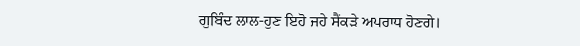ਗੁਬਿੰਦ ਲਾਲ-ਹੁਣ ਇਹੋ ਜਹੇ ਸੈਂਕੜੇ ਅਪਰਾਧ ਹੋਣਗੇ।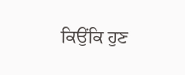ਕਿਉਂਕਿ ਹੁਣ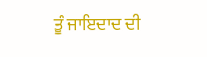ਤੂੰ ਜਾਇਦਾਦ ਦੀ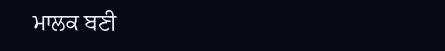ਮਾਲਕ ਬਣੀ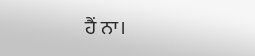ਹੈਂ ਨਾ।